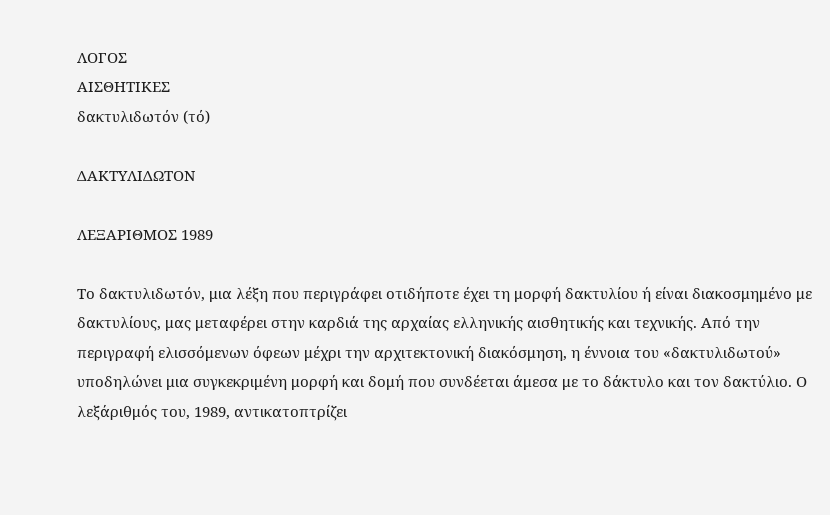ΛΟΓΟΣ
ΑΙΣΘΗΤΙΚΕΣ
δακτυλιδωτόν (τό)

ΔΑΚΤΥΛΙΔΩΤΟΝ

ΛΕΞΑΡΙΘΜΟΣ 1989

Το δακτυλιδωτόν, μια λέξη που περιγράφει οτιδήποτε έχει τη μορφή δακτυλίου ή είναι διακοσμημένο με δακτυλίους, μας μεταφέρει στην καρδιά της αρχαίας ελληνικής αισθητικής και τεχνικής. Από την περιγραφή ελισσόμενων όφεων μέχρι την αρχιτεκτονική διακόσμηση, η έννοια του «δακτυλιδωτού» υποδηλώνει μια συγκεκριμένη μορφή και δομή που συνδέεται άμεσα με το δάκτυλο και τον δακτύλιο. Ο λεξάριθμός του, 1989, αντικατοπτρίζει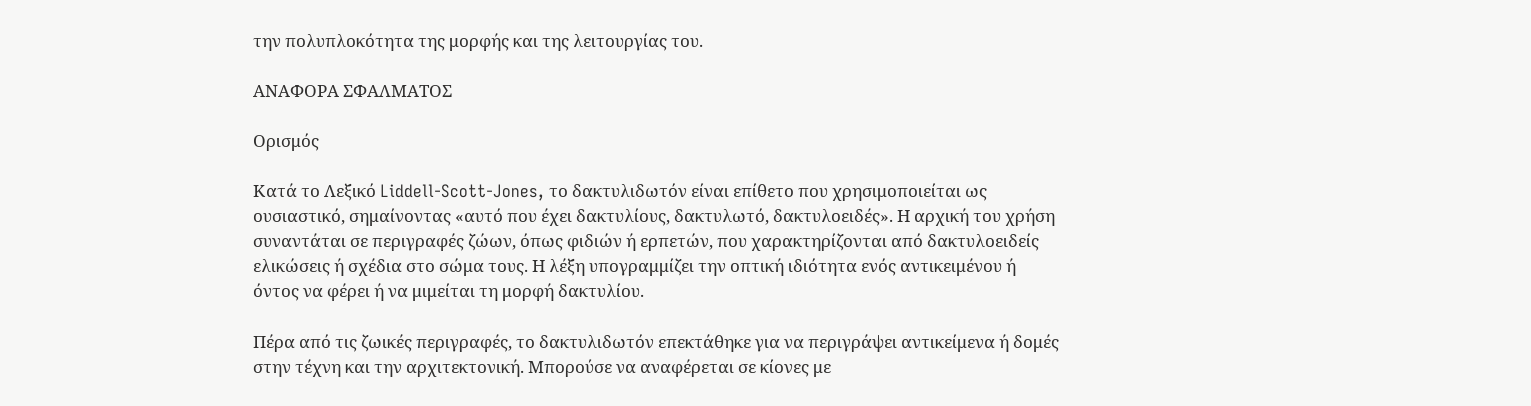την πολυπλοκότητα της μορφής και της λειτουργίας του.

ΑΝΑΦΟΡΑ ΣΦΑΛΜΑΤΟΣ

Ορισμός

Κατά το Λεξικό Liddell-Scott-Jones, το δακτυλιδωτόν είναι επίθετο που χρησιμοποιείται ως ουσιαστικό, σημαίνοντας «αυτό που έχει δακτυλίους, δακτυλωτό, δακτυλοειδές». Η αρχική του χρήση συναντάται σε περιγραφές ζώων, όπως φιδιών ή ερπετών, που χαρακτηρίζονται από δακτυλοειδείς ελικώσεις ή σχέδια στο σώμα τους. Η λέξη υπογραμμίζει την οπτική ιδιότητα ενός αντικειμένου ή όντος να φέρει ή να μιμείται τη μορφή δακτυλίου.

Πέρα από τις ζωικές περιγραφές, το δακτυλιδωτόν επεκτάθηκε για να περιγράψει αντικείμενα ή δομές στην τέχνη και την αρχιτεκτονική. Μπορούσε να αναφέρεται σε κίονες με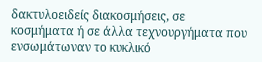δακτυλοειδείς διακοσμήσεις, σε κοσμήματα ή σε άλλα τεχνουργήματα που ενσωμάτωναν το κυκλικό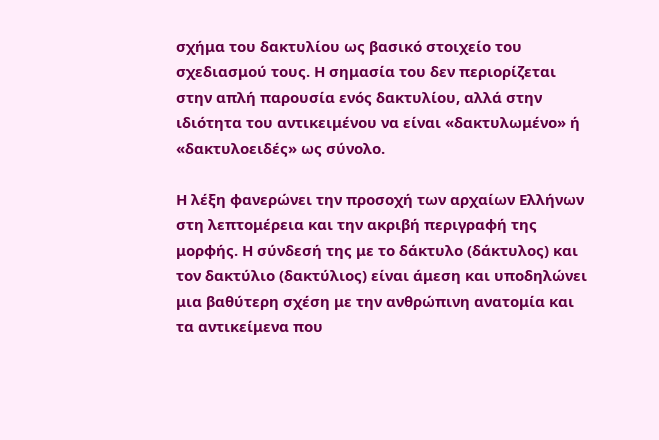σχήμα του δακτυλίου ως βασικό στοιχείο του σχεδιασμού τους. Η σημασία του δεν περιορίζεται στην απλή παρουσία ενός δακτυλίου, αλλά στην ιδιότητα του αντικειμένου να είναι «δακτυλωμένο» ή «δακτυλοειδές» ως σύνολο.

Η λέξη φανερώνει την προσοχή των αρχαίων Ελλήνων στη λεπτομέρεια και την ακριβή περιγραφή της μορφής. Η σύνδεσή της με το δάκτυλο (δάκτυλος) και τον δακτύλιο (δακτύλιος) είναι άμεση και υποδηλώνει μια βαθύτερη σχέση με την ανθρώπινη ανατομία και τα αντικείμενα που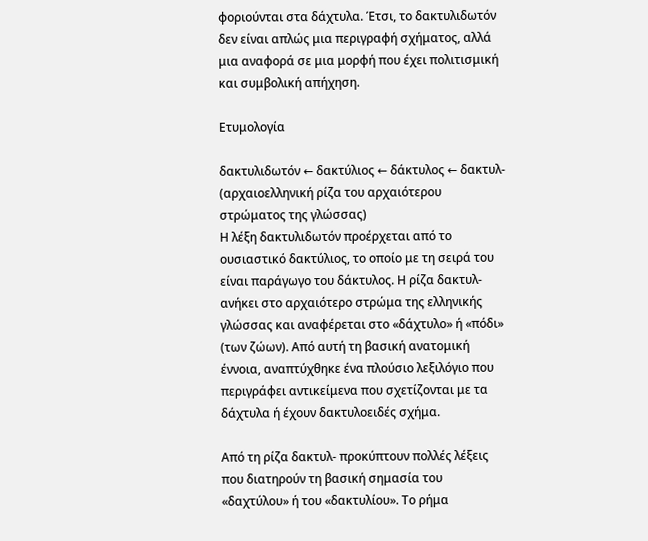φοριούνται στα δάχτυλα. Έτσι, το δακτυλιδωτόν δεν είναι απλώς μια περιγραφή σχήματος, αλλά μια αναφορά σε μια μορφή που έχει πολιτισμική και συμβολική απήχηση.

Ετυμολογία

δακτυλιδωτόν ← δακτύλιος ← δάκτυλος ← δακτυλ- (αρχαιοελληνική ρίζα του αρχαιότερου στρώματος της γλώσσας)
Η λέξη δακτυλιδωτόν προέρχεται από το ουσιαστικό δακτύλιος, το οποίο με τη σειρά του είναι παράγωγο του δάκτυλος. Η ρίζα δακτυλ- ανήκει στο αρχαιότερο στρώμα της ελληνικής γλώσσας και αναφέρεται στο «δάχτυλο» ή «πόδι» (των ζώων). Από αυτή τη βασική ανατομική έννοια, αναπτύχθηκε ένα πλούσιο λεξιλόγιο που περιγράφει αντικείμενα που σχετίζονται με τα δάχτυλα ή έχουν δακτυλοειδές σχήμα.

Από τη ρίζα δακτυλ- προκύπτουν πολλές λέξεις που διατηρούν τη βασική σημασία του «δαχτύλου» ή του «δακτυλίου». Το ρήμα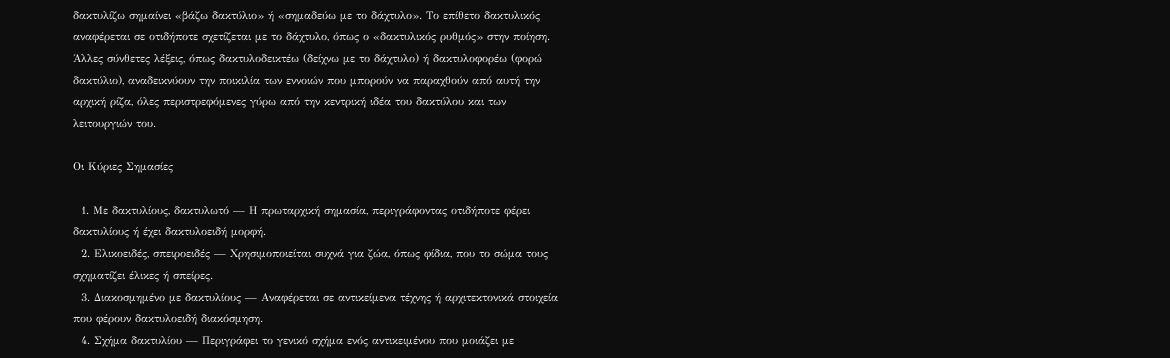δακτυλίζω σημαίνει «βάζω δακτύλιο» ή «σημαδεύω με το δάχτυλο». Το επίθετο δακτυλικός αναφέρεται σε οτιδήποτε σχετίζεται με το δάχτυλο, όπως ο «δακτυλικός ρυθμός» στην ποίηση. Άλλες σύνθετες λέξεις, όπως δακτυλοδεικτέω (δείχνω με το δάχτυλο) ή δακτυλοφορέω (φορώ δακτύλιο), αναδεικνύουν την ποικιλία των εννοιών που μπορούν να παραχθούν από αυτή την αρχική ρίζα, όλες περιστρεφόμενες γύρω από την κεντρική ιδέα του δακτύλου και των λειτουργιών του.

Οι Κύριες Σημασίες

  1. Με δακτυλίους, δακτυλωτό — Η πρωταρχική σημασία, περιγράφοντας οτιδήποτε φέρει δακτυλίους ή έχει δακτυλοειδή μορφή.
  2. Ελικοειδές, σπειροειδές — Χρησιμοποιείται συχνά για ζώα, όπως φίδια, που το σώμα τους σχηματίζει έλικες ή σπείρες.
  3. Διακοσμημένο με δακτυλίους — Αναφέρεται σε αντικείμενα τέχνης ή αρχιτεκτονικά στοιχεία που φέρουν δακτυλοειδή διακόσμηση.
  4. Σχήμα δακτυλίου — Περιγράφει το γενικό σχήμα ενός αντικειμένου που μοιάζει με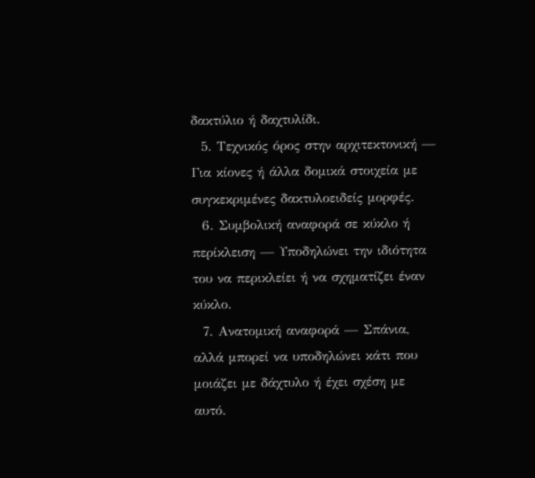δακτύλιο ή δαχτυλίδι.
  5. Τεχνικός όρος στην αρχιτεκτονική — Για κίονες ή άλλα δομικά στοιχεία με συγκεκριμένες δακτυλοειδείς μορφές.
  6. Συμβολική αναφορά σε κύκλο ή περίκλειση — Υποδηλώνει την ιδιότητα του να περικλείει ή να σχηματίζει έναν κύκλο.
  7. Ανατομική αναφορά — Σπάνια, αλλά μπορεί να υποδηλώνει κάτι που μοιάζει με δάχτυλο ή έχει σχέση με αυτό.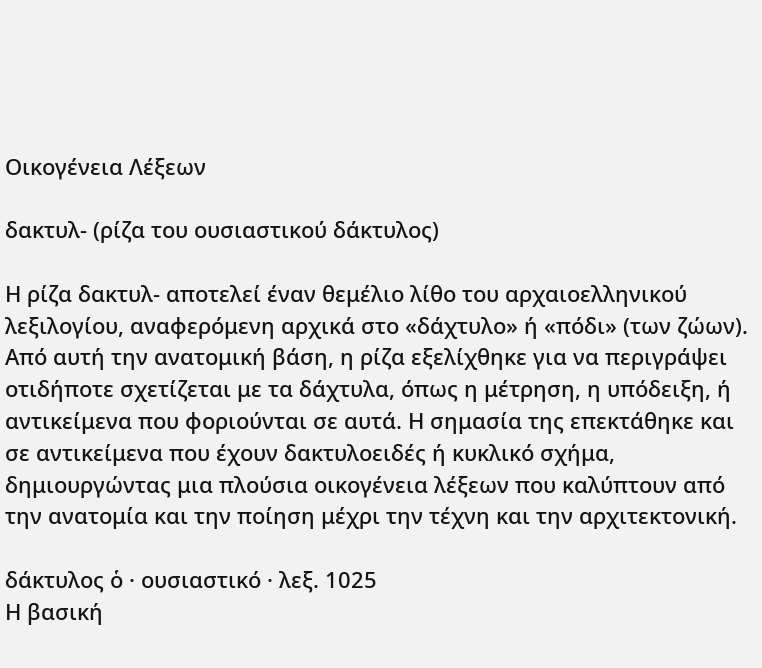Οικογένεια Λέξεων

δακτυλ- (ρίζα του ουσιαστικού δάκτυλος)

Η ρίζα δακτυλ- αποτελεί έναν θεμέλιο λίθο του αρχαιοελληνικού λεξιλογίου, αναφερόμενη αρχικά στο «δάχτυλο» ή «πόδι» (των ζώων). Από αυτή την ανατομική βάση, η ρίζα εξελίχθηκε για να περιγράψει οτιδήποτε σχετίζεται με τα δάχτυλα, όπως η μέτρηση, η υπόδειξη, ή αντικείμενα που φοριούνται σε αυτά. Η σημασία της επεκτάθηκε και σε αντικείμενα που έχουν δακτυλοειδές ή κυκλικό σχήμα, δημιουργώντας μια πλούσια οικογένεια λέξεων που καλύπτουν από την ανατομία και την ποίηση μέχρι την τέχνη και την αρχιτεκτονική.

δάκτυλος ὁ · ουσιαστικό · λεξ. 1025
Η βασική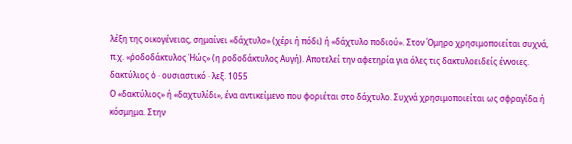λέξη της οικογένειας, σημαίνει «δάχτυλο» (χέρι ή πόδι) ή «δάχτυλο ποδιού». Στον Όμηρο χρησιμοποιείται συχνά, π.χ. «ῥοδοδάκτυλος Ἠώς» (η ροδοδάκτυλος Αυγή). Αποτελεί την αφετηρία για όλες τις δακτυλοειδείς έννοιες.
δακτύλιος ὁ · ουσιαστικό · λεξ. 1055
Ο «δακτύλιος» ή «δαχτυλίδι», ένα αντικείμενο που φοριέται στο δάχτυλο. Συχνά χρησιμοποιείται ως σφραγίδα ή κόσμημα. Στην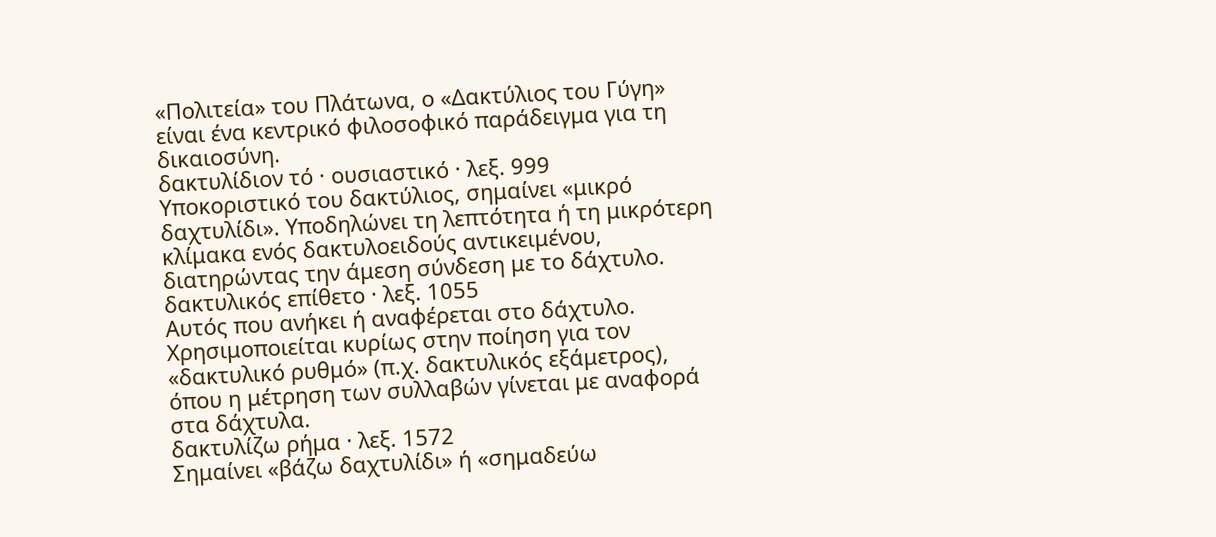«Πολιτεία» του Πλάτωνα, ο «Δακτύλιος του Γύγη» είναι ένα κεντρικό φιλοσοφικό παράδειγμα για τη δικαιοσύνη.
δακτυλίδιον τό · ουσιαστικό · λεξ. 999
Υποκοριστικό του δακτύλιος, σημαίνει «μικρό δαχτυλίδι». Υποδηλώνει τη λεπτότητα ή τη μικρότερη κλίμακα ενός δακτυλοειδούς αντικειμένου, διατηρώντας την άμεση σύνδεση με το δάχτυλο.
δακτυλικός επίθετο · λεξ. 1055
Αυτός που ανήκει ή αναφέρεται στο δάχτυλο. Χρησιμοποιείται κυρίως στην ποίηση για τον «δακτυλικό ρυθμό» (π.χ. δακτυλικός εξάμετρος), όπου η μέτρηση των συλλαβών γίνεται με αναφορά στα δάχτυλα.
δακτυλίζω ρήμα · λεξ. 1572
Σημαίνει «βάζω δαχτυλίδι» ή «σημαδεύω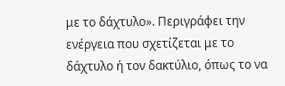με το δάχτυλο». Περιγράφει την ενέργεια που σχετίζεται με το δάχτυλο ή τον δακτύλιο, όπως το να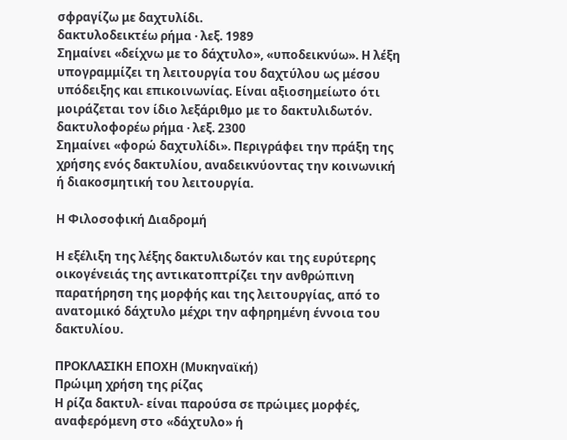σφραγίζω με δαχτυλίδι.
δακτυλοδεικτέω ρήμα · λεξ. 1989
Σημαίνει «δείχνω με το δάχτυλο», «υποδεικνύω». Η λέξη υπογραμμίζει τη λειτουργία του δαχτύλου ως μέσου υπόδειξης και επικοινωνίας. Είναι αξιοσημείωτο ότι μοιράζεται τον ίδιο λεξάριθμο με το δακτυλιδωτόν.
δακτυλοφορέω ρήμα · λεξ. 2300
Σημαίνει «φορώ δαχτυλίδι». Περιγράφει την πράξη της χρήσης ενός δακτυλίου, αναδεικνύοντας την κοινωνική ή διακοσμητική του λειτουργία.

Η Φιλοσοφική Διαδρομή

Η εξέλιξη της λέξης δακτυλιδωτόν και της ευρύτερης οικογένειάς της αντικατοπτρίζει την ανθρώπινη παρατήρηση της μορφής και της λειτουργίας, από το ανατομικό δάχτυλο μέχρι την αφηρημένη έννοια του δακτυλίου.

ΠΡΟΚΛΑΣΙΚΗ ΕΠΟΧΗ (Μυκηναϊκή)
Πρώιμη χρήση της ρίζας
Η ρίζα δακτυλ- είναι παρούσα σε πρώιμες μορφές, αναφερόμενη στο «δάχτυλο» ή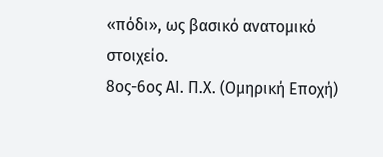«πόδι», ως βασικό ανατομικό στοιχείο.
8ος-6ος ΑΙ. Π.Χ. (Ομηρική Εποχή)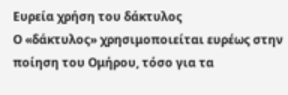Ευρεία χρήση του δάκτυλος
Ο «δάκτυλος» χρησιμοποιείται ευρέως στην ποίηση του Ομήρου, τόσο για τα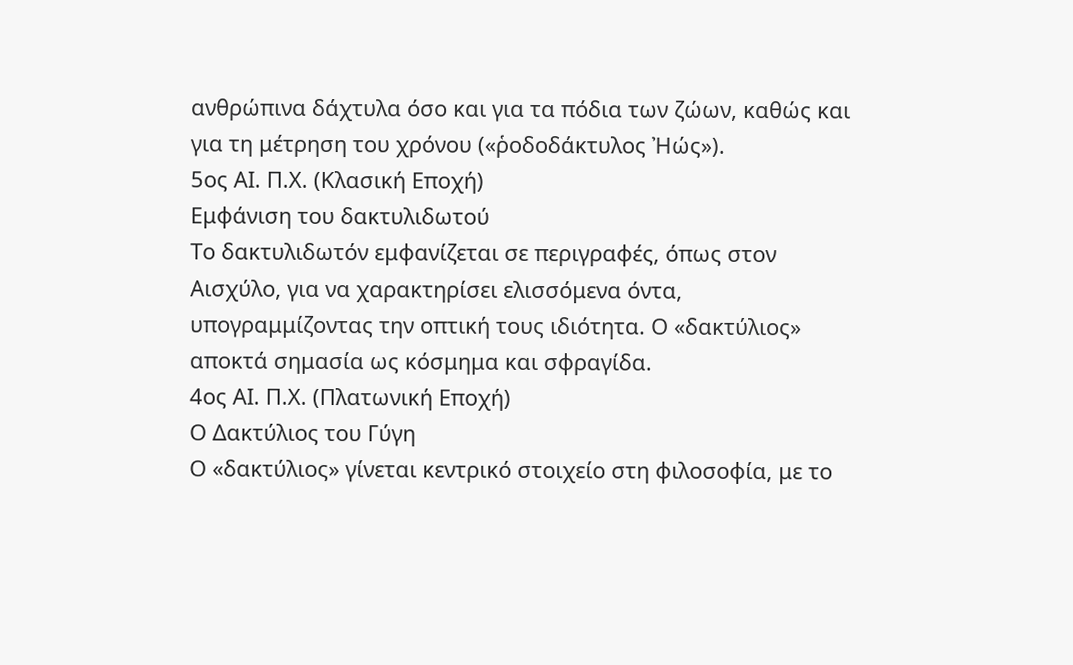ανθρώπινα δάχτυλα όσο και για τα πόδια των ζώων, καθώς και για τη μέτρηση του χρόνου («ῥοδοδάκτυλος Ἠώς»).
5ος ΑΙ. Π.Χ. (Κλασική Εποχή)
Εμφάνιση του δακτυλιδωτού
Το δακτυλιδωτόν εμφανίζεται σε περιγραφές, όπως στον Αισχύλο, για να χαρακτηρίσει ελισσόμενα όντα, υπογραμμίζοντας την οπτική τους ιδιότητα. Ο «δακτύλιος» αποκτά σημασία ως κόσμημα και σφραγίδα.
4ος ΑΙ. Π.Χ. (Πλατωνική Εποχή)
Ο Δακτύλιος του Γύγη
Ο «δακτύλιος» γίνεται κεντρικό στοιχείο στη φιλοσοφία, με το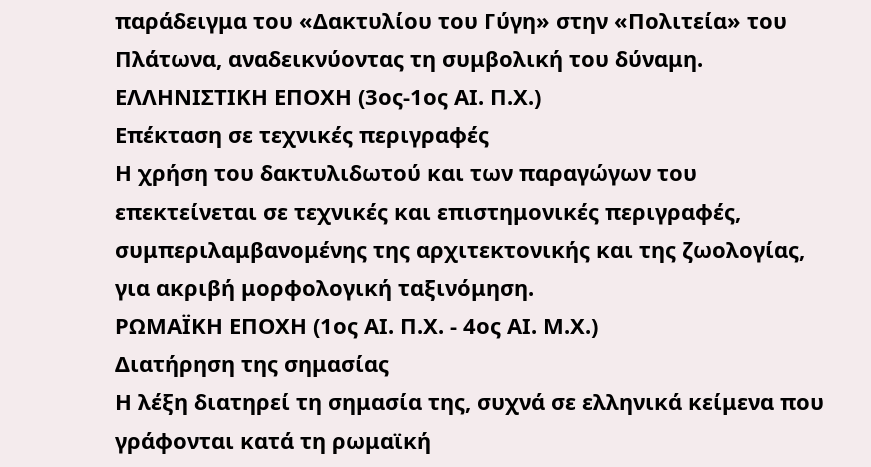παράδειγμα του «Δακτυλίου του Γύγη» στην «Πολιτεία» του Πλάτωνα, αναδεικνύοντας τη συμβολική του δύναμη.
ΕΛΛΗΝΙΣΤΙΚΗ ΕΠΟΧΗ (3ος-1ος ΑΙ. Π.Χ.)
Επέκταση σε τεχνικές περιγραφές
Η χρήση του δακτυλιδωτού και των παραγώγων του επεκτείνεται σε τεχνικές και επιστημονικές περιγραφές, συμπεριλαμβανομένης της αρχιτεκτονικής και της ζωολογίας, για ακριβή μορφολογική ταξινόμηση.
ΡΩΜΑΪΚΗ ΕΠΟΧΗ (1ος ΑΙ. Π.Χ. - 4ος ΑΙ. Μ.Χ.)
Διατήρηση της σημασίας
Η λέξη διατηρεί τη σημασία της, συχνά σε ελληνικά κείμενα που γράφονται κατά τη ρωμαϊκή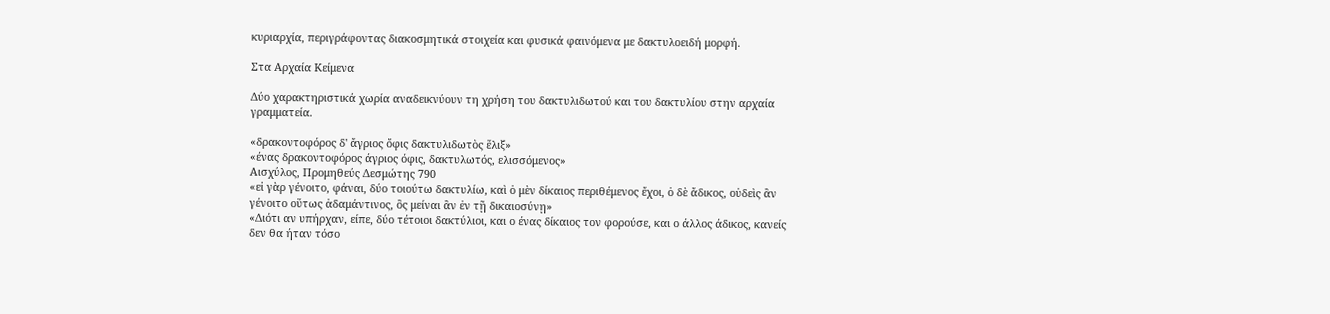κυριαρχία, περιγράφοντας διακοσμητικά στοιχεία και φυσικά φαινόμενα με δακτυλοειδή μορφή.

Στα Αρχαία Κείμενα

Δύο χαρακτηριστικά χωρία αναδεικνύουν τη χρήση του δακτυλιδωτού και του δακτυλίου στην αρχαία γραμματεία.

«δρακοντοφόρος δ' ἄγριος ὄφις δακτυλιδωτὸς ἕλιξ»
«ένας δρακοντοφόρος άγριος όφις, δακτυλωτός, ελισσόμενος»
Αισχύλος, Προμηθεύς Δεσμώτης 790
«εἰ γὰρ γένοιτο, φάναι, δύο τοιούτω δακτυλίω, καὶ ὁ μὲν δίκαιος περιθέμενος ἔχοι, ὁ δὲ ἄδικος, οὐδεὶς ἂν γένοιτο οὕτως ἀδαμάντινος, ὃς μείναι ἂν ἐν τῇ δικαιοσύνῃ»
«Διότι αν υπήρχαν, είπε, δύο τέτοιοι δακτύλιοι, και ο ένας δίκαιος τον φορούσε, και ο άλλος άδικος, κανείς δεν θα ήταν τόσο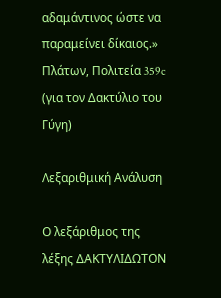αδαμάντινος ώστε να παραμείνει δίκαιος.»
Πλάτων, Πολιτεία 359c (για τον Δακτύλιο του Γύγη)

Λεξαριθμική Ανάλυση

Ο λεξάριθμος της λέξης ΔΑΚΤΥΛΙΔΩΤΟΝ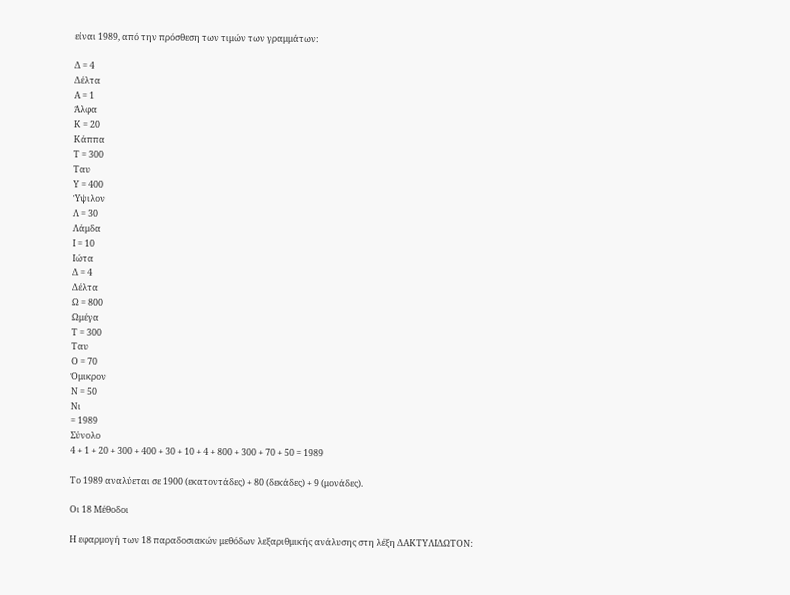είναι 1989, από την πρόσθεση των τιμών των γραμμάτων:

Δ = 4
Δέλτα
Α = 1
Άλφα
Κ = 20
Κάππα
Τ = 300
Ταυ
Υ = 400
Ύψιλον
Λ = 30
Λάμδα
Ι = 10
Ιώτα
Δ = 4
Δέλτα
Ω = 800
Ωμέγα
Τ = 300
Ταυ
Ο = 70
Όμικρον
Ν = 50
Νι
= 1989
Σύνολο
4 + 1 + 20 + 300 + 400 + 30 + 10 + 4 + 800 + 300 + 70 + 50 = 1989

Το 1989 αναλύεται σε 1900 (εκατοντάδες) + 80 (δεκάδες) + 9 (μονάδες).

Οι 18 Μέθοδοι

Η εφαρμογή των 18 παραδοσιακών μεθόδων λεξαριθμικής ανάλυσης στη λέξη ΔΑΚΤΥΛΙΔΩΤΟΝ: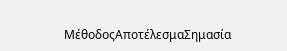ΜέθοδοςΑποτέλεσμαΣημασία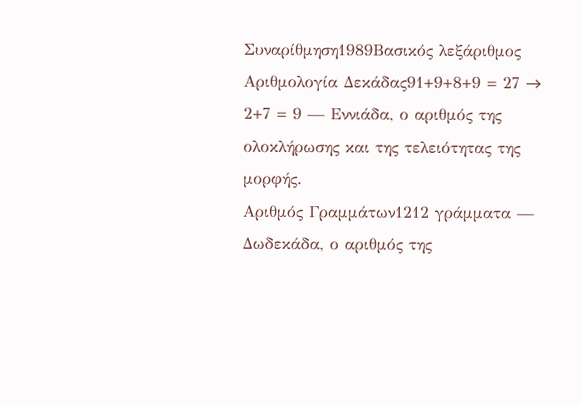Συναρίθμηση1989Βασικός λεξάριθμος
Αριθμολογία Δεκάδας91+9+8+9 = 27 → 2+7 = 9 — Εννιάδα, ο αριθμός της ολοκλήρωσης και της τελειότητας της μορφής.
Αριθμός Γραμμάτων1212 γράμματα — Δωδεκάδα, ο αριθμός της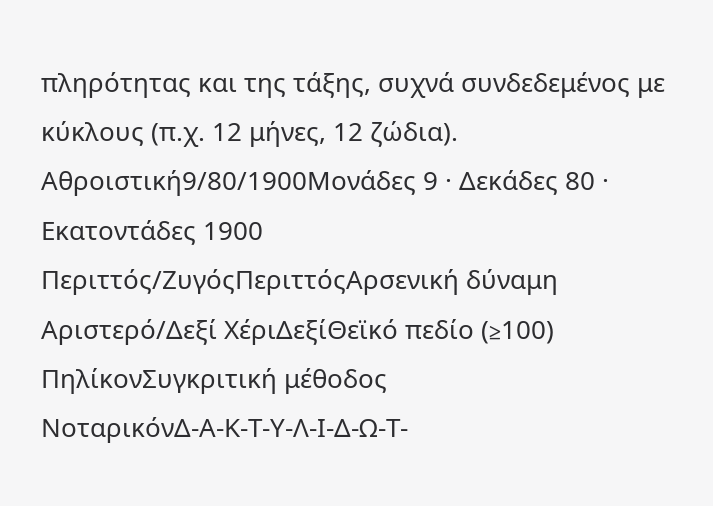πληρότητας και της τάξης, συχνά συνδεδεμένος με κύκλους (π.χ. 12 μήνες, 12 ζώδια).
Αθροιστική9/80/1900Μονάδες 9 · Δεκάδες 80 · Εκατοντάδες 1900
Περιττός/ΖυγόςΠεριττόςΑρσενική δύναμη
Αριστερό/Δεξί ΧέριΔεξίΘεϊκό πεδίο (≥100)
ΠηλίκονΣυγκριτική μέθοδος
ΝοταρικόνΔ-Α-Κ-Τ-Υ-Λ-Ι-Δ-Ω-Τ-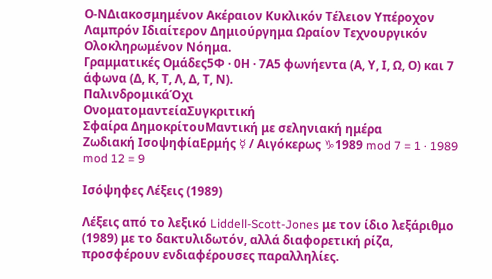Ο-ΝΔιακοσμημένον Ακέραιον Κυκλικόν Τέλειον Υπέροχον Λαμπρόν Ιδιαίτερον Δημιούργημα Ωραίον Τεχνουργικόν Ολοκληρωμένον Νόημα.
Γραμματικές Ομάδες5Φ · 0Η · 7Α5 φωνήεντα (Α, Υ, Ι, Ω, Ο) και 7 άφωνα (Δ, Κ, Τ, Λ, Δ, Τ, Ν).
ΠαλινδρομικάΌχι
ΟνοματομαντείαΣυγκριτική
Σφαίρα ΔημοκρίτουΜαντική με σεληνιακή ημέρα
Ζωδιακή ΙσοψηφίαΕρμής ☿ / Αιγόκερως ♑1989 mod 7 = 1 · 1989 mod 12 = 9

Ισόψηφες Λέξεις (1989)

Λέξεις από το λεξικό Liddell-Scott-Jones με τον ίδιο λεξάριθμο (1989) με το δακτυλιδωτόν, αλλά διαφορετική ρίζα, προσφέρουν ενδιαφέρουσες παραλληλίες.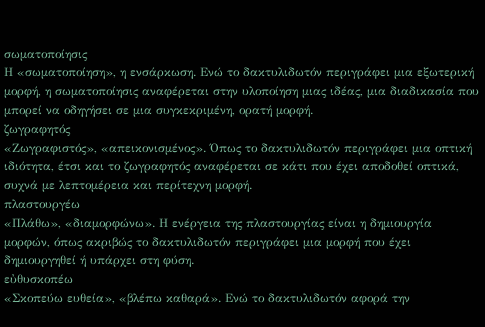σωματοποίησις
Η «σωματοποίηση», η ενσάρκωση. Ενώ το δακτυλιδωτόν περιγράφει μια εξωτερική μορφή, η σωματοποίησις αναφέρεται στην υλοποίηση μιας ιδέας, μια διαδικασία που μπορεί να οδηγήσει σε μια συγκεκριμένη, ορατή μορφή.
ζωγραφητός
«Ζωγραφιστός», «απεικονισμένος». Όπως το δακτυλιδωτόν περιγράφει μια οπτική ιδιότητα, έτσι και το ζωγραφητός αναφέρεται σε κάτι που έχει αποδοθεί οπτικά, συχνά με λεπτομέρεια και περίτεχνη μορφή.
πλαστουργέω
«Πλάθω», «διαμορφώνω». Η ενέργεια της πλαστουργίας είναι η δημιουργία μορφών, όπως ακριβώς το δακτυλιδωτόν περιγράφει μια μορφή που έχει δημιουργηθεί ή υπάρχει στη φύση.
εὐθυσκοπέω
«Σκοπεύω ευθεία», «βλέπω καθαρά». Ενώ το δακτυλιδωτόν αφορά την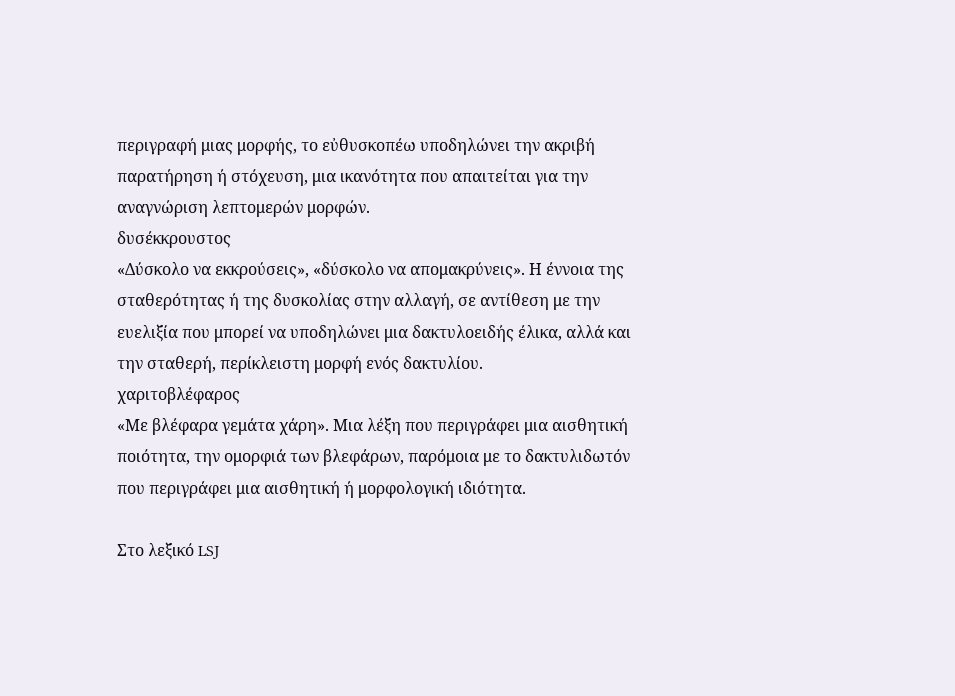περιγραφή μιας μορφής, το εὐθυσκοπέω υποδηλώνει την ακριβή παρατήρηση ή στόχευση, μια ικανότητα που απαιτείται για την αναγνώριση λεπτομερών μορφών.
δυσέκκρουστος
«Δύσκολο να εκκρούσεις», «δύσκολο να απομακρύνεις». Η έννοια της σταθερότητας ή της δυσκολίας στην αλλαγή, σε αντίθεση με την ευελιξία που μπορεί να υποδηλώνει μια δακτυλοειδής έλικα, αλλά και την σταθερή, περίκλειστη μορφή ενός δακτυλίου.
χαριτοβλέφαρος
«Με βλέφαρα γεμάτα χάρη». Μια λέξη που περιγράφει μια αισθητική ποιότητα, την ομορφιά των βλεφάρων, παρόμοια με το δακτυλιδωτόν που περιγράφει μια αισθητική ή μορφολογική ιδιότητα.

Στο λεξικό LSJ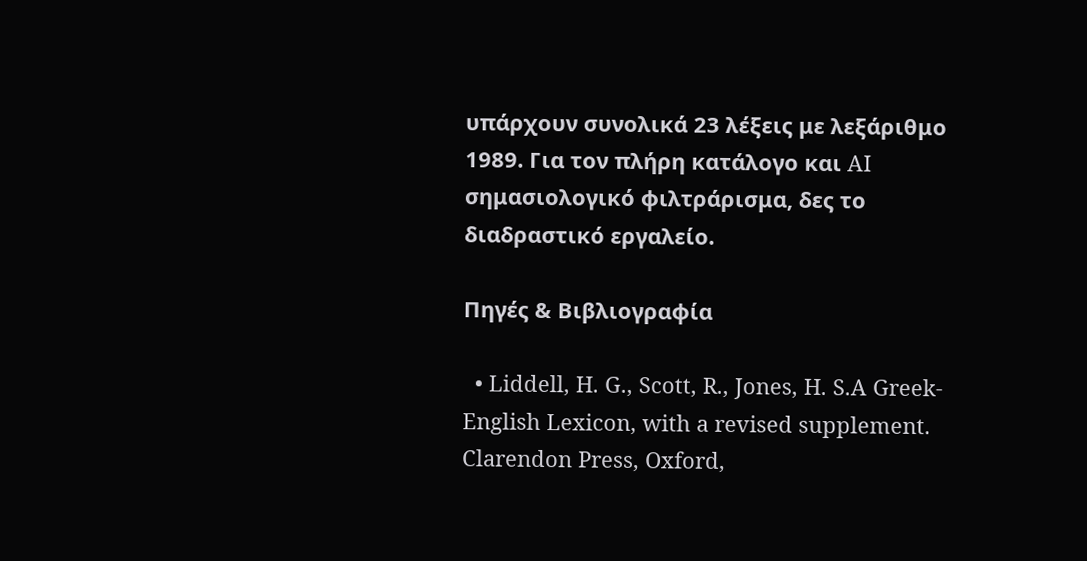υπάρχουν συνολικά 23 λέξεις με λεξάριθμο 1989. Για τον πλήρη κατάλογο και AI σημασιολογικό φιλτράρισμα, δες το διαδραστικό εργαλείο.

Πηγές & Βιβλιογραφία

  • Liddell, H. G., Scott, R., Jones, H. S.A Greek-English Lexicon, with a revised supplement. Clarendon Press, Oxford,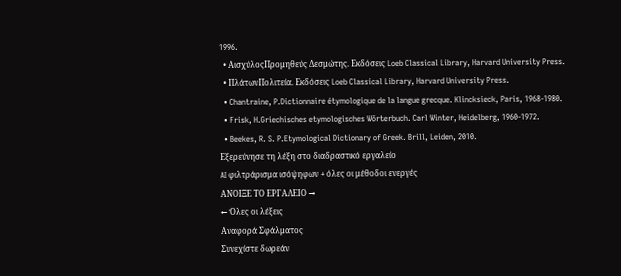1996.
  • ΑισχύλοςΠρομηθεύς Δεσμώτης. Εκδόσεις Loeb Classical Library, Harvard University Press.
  • ΠλάτωνΠολιτεία. Εκδόσεις Loeb Classical Library, Harvard University Press.
  • Chantraine, P.Dictionnaire étymologique de la langue grecque. Klincksieck, Paris, 1968-1980.
  • Frisk, H.Griechisches etymologisches Wörterbuch. Carl Winter, Heidelberg, 1960-1972.
  • Beekes, R. S. P.Etymological Dictionary of Greek. Brill, Leiden, 2010.
Εξερεύνησε τη λέξη στο διαδραστικό εργαλείο
AI φιλτράρισμα ισόψηφων + όλες οι μέθοδοι ενεργές
ΑΝΟΙΞΕ ΤΟ ΕΡΓΑΛΕΙΟ →
← Όλες οι λέξεις
Αναφορά Σφάλματος
Συνεχίστε δωρεάν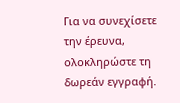Για να συνεχίσετε την έρευνα, ολοκληρώστε τη δωρεάν εγγραφή.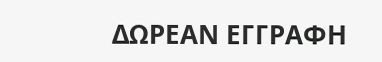ΔΩΡΕΑΝ ΕΓΓΡΑΦΗ